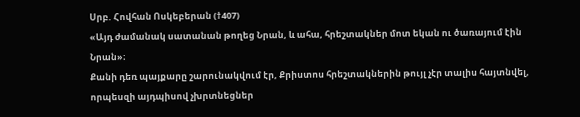Սրբ. Հովհան Ոսկեբերան (†407)
«Այդ ժամանակ սատանան թողեց Նրան, և ահա, հրեշտակներ մոտ եկան ու ծառայում էին Նրան»։
Քանի դեռ պայքարը շարունակվում էր, Քրիստոս հրեշտակներին թույլ չէր տալիս հայտնվել, որպեսզի այդպիսով չխրտնեցներ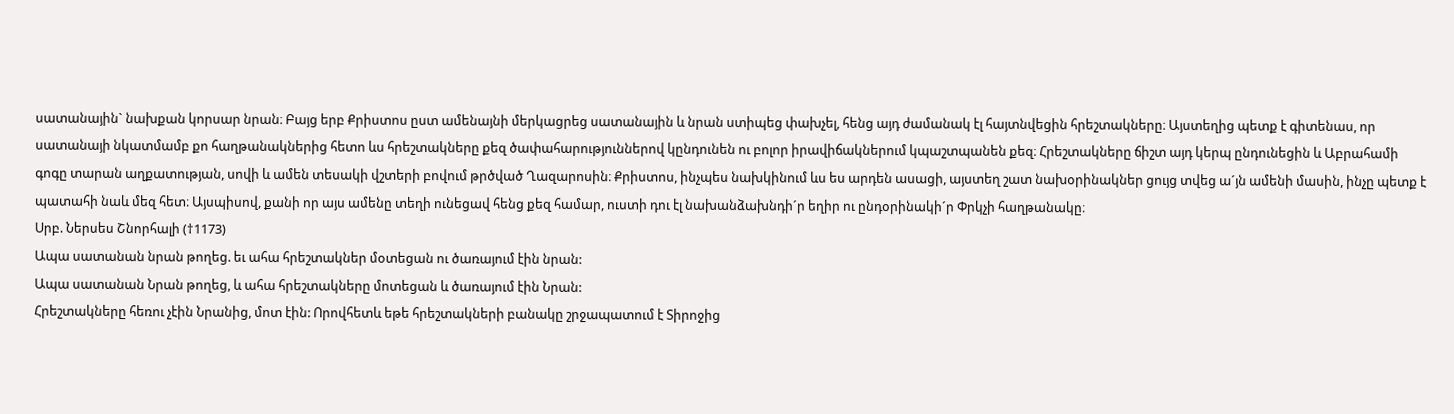սատանային` նախքան կորսար նրան։ Բայց երբ Քրիստոս ըստ ամենայնի մերկացրեց սատանային և նրան ստիպեց փախչել, հենց այդ ժամանակ էլ հայտնվեցին հրեշտակները։ Այստեղից պետք է գիտենաս, որ սատանայի նկատմամբ քո հաղթանակներից հետո ևս հրեշտակները քեզ ծափահարություններով կընդունեն ու բոլոր իրավիճակներում կպաշտպանեն քեզ։ Հրեշտակները ճիշտ այդ կերպ ընդունեցին և Աբրահամի գոգը տարան աղքատության, սովի և ամեն տեսակի վշտերի բովում թրծված Ղազարոսին։ Քրիստոս, ինչպես նախկինում ևս ես արդեն ասացի, այստեղ շատ նախօրինակներ ցույց տվեց ա´յն ամենի մասին, ինչը պետք է պատահի նաև մեզ հետ։ Այսպիսով, քանի որ այս ամենը տեղի ունեցավ հենց քեզ համար, ուստի դու էլ նախանձախնդի´ր եղիր ու ընդօրինակի´ր Փրկչի հաղթանակը։
Սրբ. Ներսես Շնորհալի (†1173)
Ապա սատանան նրան թողեց. եւ ահա հրեշտակներ մօտեցան ու ծառայում էին նրան:
Ապա սատանան Նրան թողեց, և ահա հրեշտակները մոտեցան և ծառայում էին Նրան:
Հրեշտակները հեռու չէին Նրանից, մոտ էին: Որովհետև եթե հրեշտակների բանակը շրջապատում է Տիրոջից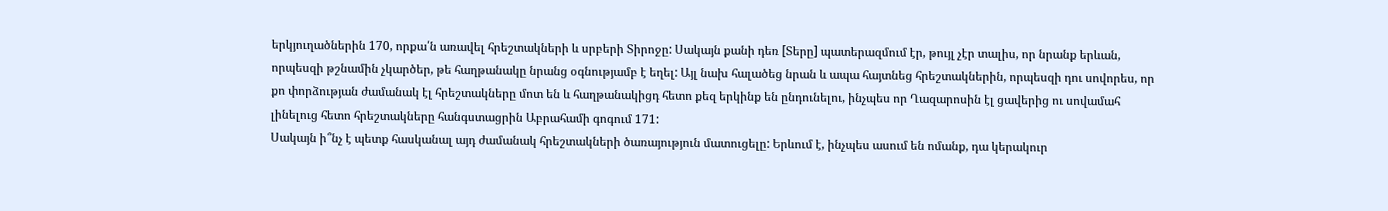երկյուղածներին 170, որքա՛ն առավել հրեշտակների և սրբերի Տիրոջը: Սակայն քանի դեռ [Տերը] պատերազմում էր, թույլ չէր տալիս, որ նրանք երևան, որպեսզի թշնամին չկարծեր, թե հաղթանակը նրանց օգնությամբ է եղել: Այլ նախ հալածեց նրան և ապա հայտնեց հրեշտակներին, որպեսզի դու սովորես, որ քո փորձության ժամանակ էլ հրեշտակները մոտ են և հաղթանակիցդ հետո քեզ երկինք են ընդունելու, ինչպես որ Ղազարոսին էլ ցավերից ու սովամահ լինելուց հետո հրեշտակները հանգստացրին Աբրահամի գոգում 171:
Սակայն ի՞նչ է պետք հասկանալ այդ ժամանակ հրեշտակների ծառայություն մատուցելը: Երևում է, ինչպես ասում են ոմանք, դա կերակուր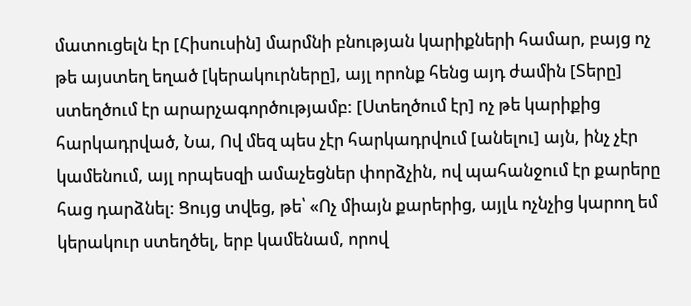մատուցելն էր [Հիսուսին] մարմնի բնության կարիքների համար, բայց ոչ թե այստեղ եղած [կերակուրները], այլ որոնք հենց այդ ժամին [Տերը] ստեղծում էր արարչագործությամբ: [Ստեղծում էր] ոչ թե կարիքից հարկադրված, Նա, Ով մեզ պես չէր հարկադրվում [անելու] այն, ինչ չէր կամենում, այլ որպեսզի ամաչեցներ փորձչին, ով պահանջում էր քարերը հաց դարձնել: Ցույց տվեց, թե՝ «Ոչ միայն քարերից, այլև ոչնչից կարող եմ կերակուր ստեղծել, երբ կամենամ, որով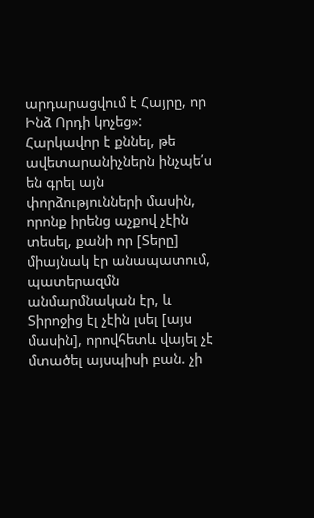արդարացվում է Հայրը, որ Ինձ Որդի կոչեց»:
Հարկավոր է քննել, թե ավետարանիչներն ինչպե՛ս են գրել այն փորձությունների մասին, որոնք իրենց աչքով չէին տեսել, քանի որ [Տերը] միայնակ էր անապատում, պատերազմն անմարմնական էր, և Տիրոջից էլ չէին լսել [այս մասին], որովհետև վայել չէ մտածել այսպիսի բան. չի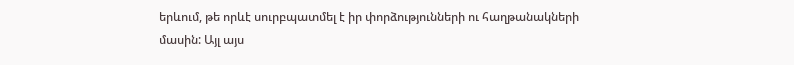երևում, թե որևէ սուրբպատմել է իր փորձությունների ու հաղթանակների մասին: Այլ այս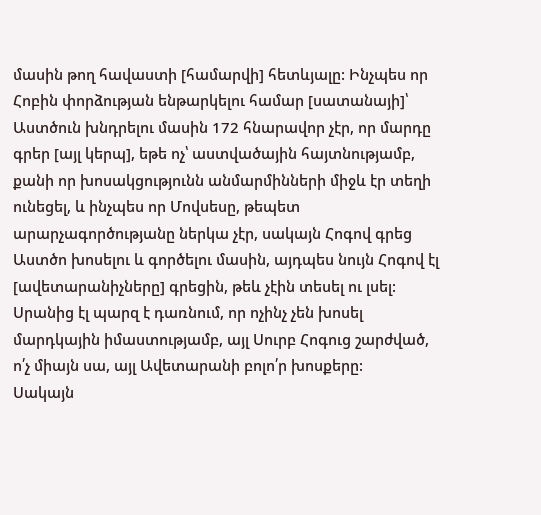մասին թող հավաստի [համարվի] հետևյալը: Ինչպես որ Հոբին փորձության ենթարկելու համար [սատանայի]՝ Աստծուն խնդրելու մասին 172 հնարավոր չէր, որ մարդը գրեր [այլ կերպ], եթե ոչ՝ աստվածային հայտնությամբ, քանի որ խոսակցությունն անմարմինների միջև էր տեղի ունեցել, և ինչպես որ Մովսեսը, թեպետ արարչագործությանը ներկա չէր, սակայն Հոգով գրեց Աստծո խոսելու և գործելու մասին, այդպես նույն Հոգով էլ [ավետարանիչները] գրեցին, թեև չէին տեսել ու լսել: Սրանից էլ պարզ է դառնում, որ ոչինչ չեն խոսել մարդկային իմաստությամբ, այլ Սուրբ Հոգուց շարժված, ո՛չ միայն սա, այլ Ավետարանի բոլո՛ր խոսքերը:
Սակայն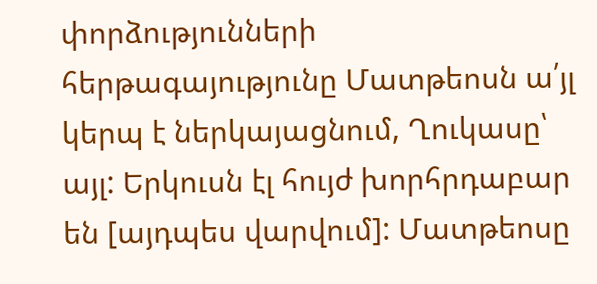փորձությունների հերթագայությունը Մատթեոսն ա՛յլ կերպ է ներկայացնում, Ղուկասը՝ այլ: Երկուսն էլ հույժ խորհրդաբար են [այդպես վարվում]: Մատթեոսը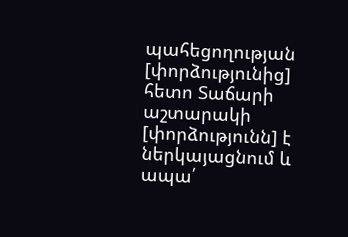պահեցողության [փորձությունից] հետո Տաճարի աշտարակի [փորձությունն] է ներկայացնում և ապա՛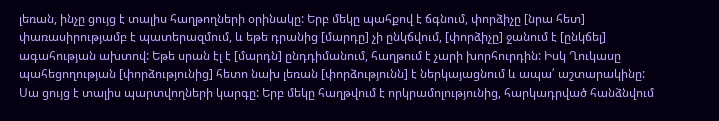լեռան, ինչը ցույց է տալիս հաղթողների օրինակը: Երբ մեկը պահքով է ճգնում, փորձիչը [նրա հետ] փառասիրությամբ է պատերազմում, և եթե դրանից [մարդը] չի ընկճվում, [փորձիչը] ջանում է [ընկճել] ագահության ախտով: Եթե սրան էլ է [մարդն] ընդդիմանում, հաղթում է չարի խորհուրդին: Իսկ Ղուկասը պահեցողության [փորձությունից] հետո նախ լեռան [փորձությունն] է ներկայացնում և ապա՛ աշտարակինը: Սա ցույց է տալիս պարտվողների կարգը: Երբ մեկը հաղթվում է որկրամոլությունից, հարկադրված հանձնվում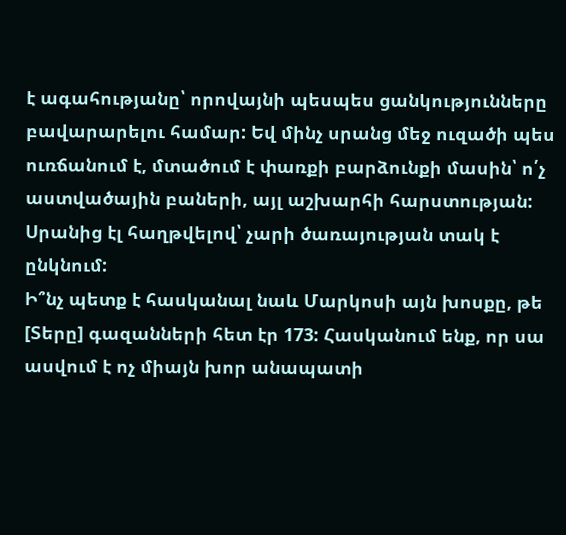է ագահությանը՝ որովայնի պեսպես ցանկությունները բավարարելու համար: Եվ մինչ սրանց մեջ ուզածի պես ուռճանում է, մտածում է փառքի բարձունքի մասին՝ ո՛չ աստվածային բաների, այլ աշխարհի հարստության: Սրանից էլ հաղթվելով՝ չարի ծառայության տակ է ընկնում:
Ի՞նչ պետք է հասկանալ նաև Մարկոսի այն խոսքը, թե [Տերը] գազանների հետ էր 173: Հասկանում ենք, որ սա ասվում է ոչ միայն խոր անապատի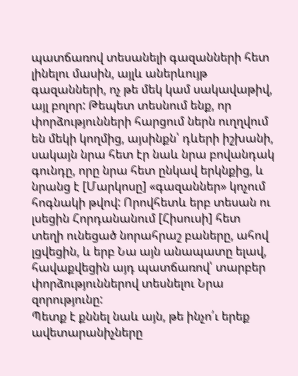պատճառով տեսանելի գազանների հետ լինելու մասին, այլև աներևույթ գազանների, ոչ թե մեկ կամ սակավաթիվ, այլ բոլոր: Թեպետ տեսնում ենք, որ փորձությունների հարցում ներն ուղղվում են մեկի կողմից, այսինքն՝ դևերի իշխանի, սակայն նրա հետ էր նաև նրա բովանդակ գունդը, որը նրա հետ ընկավ երկնքից, և նրանց է [Մարկոսը] «գազաններ» կոչում հոգնակի թվով: Որովհետև երբ տեսան ու լսեցին Հորդանանում [Հիսուսի] հետ տեղի ունեցած նորահրաշ բաները, ահով լցվեցին, և երբ Նա այն անապատը ելավ, հավաքվեցին այդ պատճառով՝ տարբեր փորձություններով տեսնելու Նրա զորությունը:
Պետք է քննել նաև այն, թե ինչո՛ւ երեք ավետարանիչները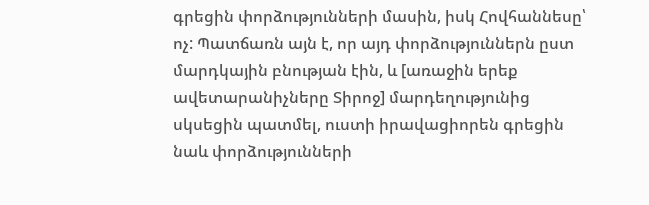գրեցին փորձությունների մասին, իսկ Հովհաննեսը՝ ոչ: Պատճառն այն է, որ այդ փորձություններն ըստ մարդկային բնության էին, և [առաջին երեք ավետարանիչները Տիրոջ] մարդեղությունից սկսեցին պատմել, ուստի իրավացիորեն գրեցին նաև փորձությունների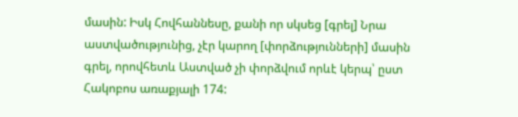մասին: Իսկ Հովհաննեսը, քանի որ սկսեց [գրել] Նրա աստվածությունից, չէր կարող [փորձությունների] մասին գրել, որովհետև Աստված չի փորձվում որևէ կերպ՝ ըստ Հակոբոս առաքյալի 174: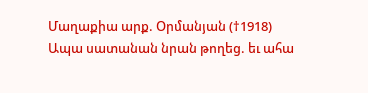Մաղաքիա արք. Օրմանյան (†1918)
Ապա սատանան նրան թողեց. եւ ահա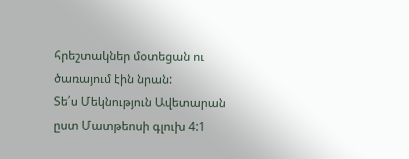հրեշտակներ մօտեցան ու ծառայում էին նրան:
Տե՛ս Մեկնություն Ավետարան ըստ Մատթեոսի գլուխ 4:1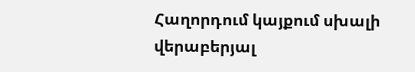Հաղորդում կայքում սխալի վերաբերյալ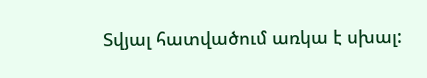Տվյալ հատվածում առկա է սխալ: